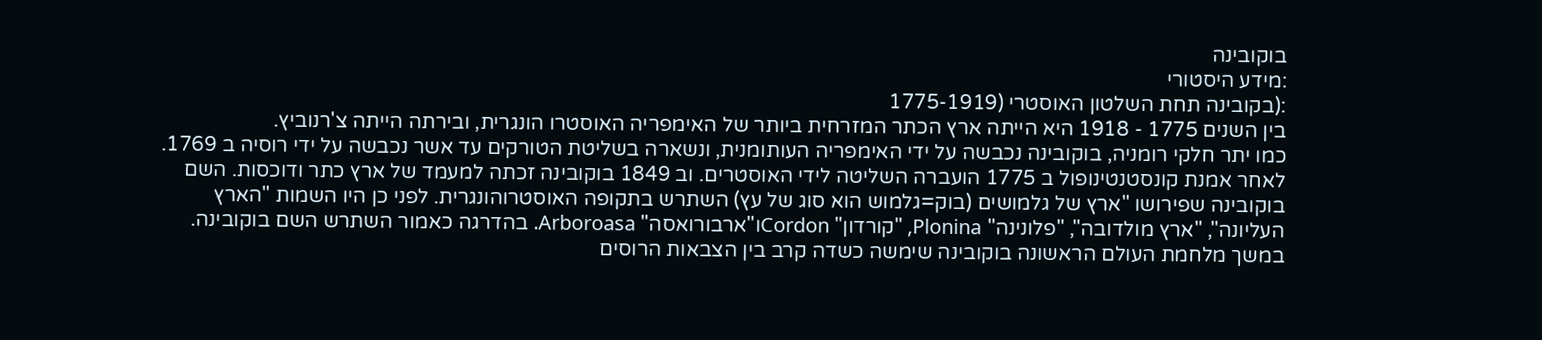בוקובינה
:מידע היסטורי
:(בקובינה תחת השלטון האוסטרי (1775-1919
בין השנים 1775 - 1918 היא הייתה ארץ הכתר המזרחית ביותר של האימפריה האוסטרו הונגרית, ובירתה הייתה צ'רנוביץ.
כמו יתר חלקי רומניה, בוקובינה נכבשה על ידי האימפריה העותומנית, ונשארה בשליטת הטורקים עד אשר נכבשה על ידי רוסיה ב 1769.
לאחר אמנת קונסטנטינופול ב 1775 הועברה השליטה לידי האוסטרים. וב 1849 בוקובינה זכתה למעמד של ארץ כתר ודוכסות. השם בוקובינה שפירושו "ארץ של גלמושים (בוק=גלמוש הוא סוג של עץ) השתרש בתקופה האוסטרוהונגרית. לפני כן היו השמות "הארץ העליונה", "ארץ מולדובה", "פלונינה" Plonina, "קורדון" Cordonו"ארבורואסה" Arboroasa. בהדרגה כאמור השתרש השם בוקובינה.
במשך מלחמת העולם הראשונה בוקובינה שימשה כשדה קרב בין הצבאות הרוסים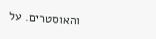והאוסטרים. על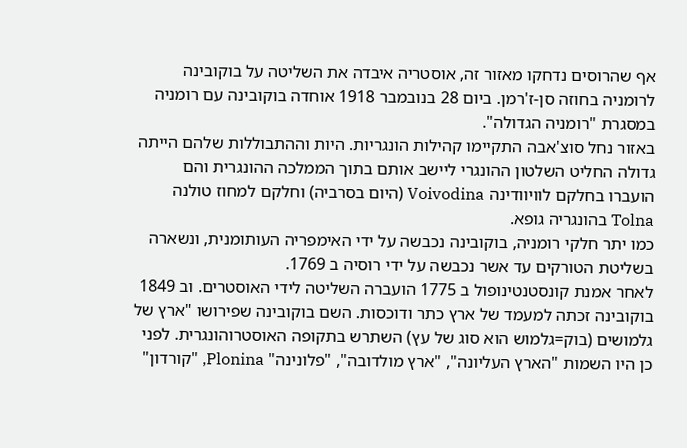אף שהרוסים נדחקו מאזור זה, אוסטריה איבדה את השליטה על בוקובינה לרומניה בחוזה סן-ז'רמן. ביום 28 בנובמבר 1918 אוחדה בוקובינה עם רומניה במסגרת "רומניה הגדולה".
באזור נחל סוצ'אבה התקיימו קהילות הונגריות. היות וההתבוללות שלהם הייתה גדולה החליט השלטון ההונגרי ליישב אותם בתוך הממלכה ההונגרית והם הועברו בחלקם לוויוודינה Voivodina (היום בסרביה) וחלקם למחוז טולנה Tolna בהונגריה גופא.
כמו יתר חלקי רומניה, בוקובינה נכבשה על ידי האימפריה העותומנית, ונשארה בשליטת הטורקים עד אשר נכבשה על ידי רוסיה ב 1769.
לאחר אמנת קונסטנטינופול ב 1775 הועברה השליטה לידי האוסטרים. וב 1849 בוקובינה זכתה למעמד של ארץ כתר ודוכסות. השם בוקובינה שפירושו "ארץ של גלמושים (בוק=גלמוש הוא סוג של עץ) השתרש בתקופה האוסטרוהונגרית. לפני כן היו השמות "הארץ העליונה", "ארץ מולדובה", "פלונינה" Plonina, "קורדון"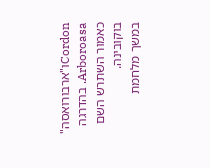Cordonו"ארבורואסה" Arboroasa. בהדרגה כאמור השתרש השם בוקובינה.
במשך מלחמת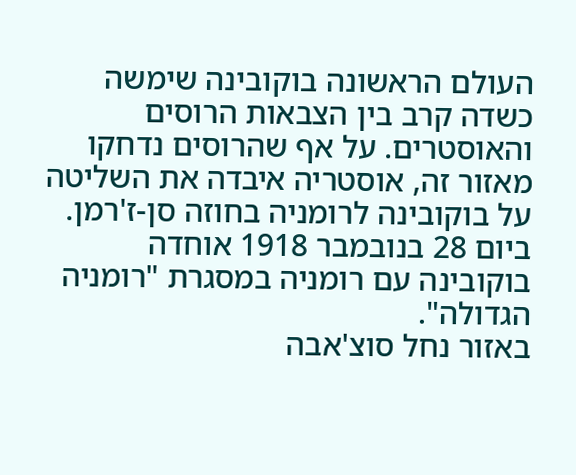העולם הראשונה בוקובינה שימשה כשדה קרב בין הצבאות הרוסים והאוסטרים. על אף שהרוסים נדחקו מאזור זה, אוסטריה איבדה את השליטה על בוקובינה לרומניה בחוזה סן-ז'רמן. ביום 28 בנובמבר 1918 אוחדה בוקובינה עם רומניה במסגרת "רומניה הגדולה".
באזור נחל סוצ'אבה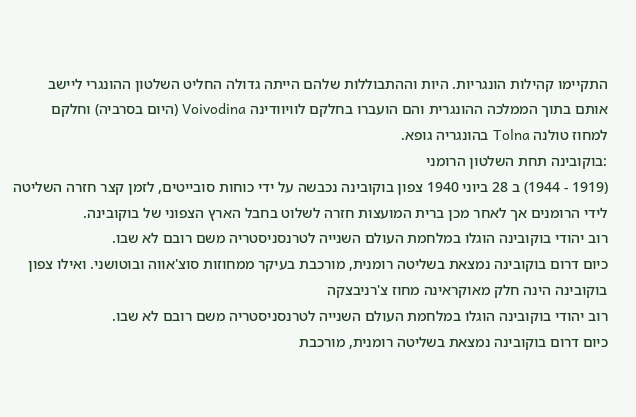התקיימו קהילות הונגריות. היות וההתבוללות שלהם הייתה גדולה החליט השלטון ההונגרי ליישב אותם בתוך הממלכה ההונגרית והם הועברו בחלקם לוויוודינה Voivodina (היום בסרביה) וחלקם למחוז טולנה Tolna בהונגריה גופא.
:בוקובינה תחת השלטון הרומני
(1919 - 1944) ב 28 ביוני 1940 צפון בוקובינה נכבשה על ידי כוחות סובייטים, לזמן קצר חזרה השליטה לידי הרומנים אך לאחר מכן ברית המועצות חזרה לשלוט בחבל הארץ הצפוני של בוקובינה.
רוב יהודי בוקובינה הוגלו במלחמת העולם השנייה לטרנסניסטריה משם רובם לא שבו.
כיום דרום בוקובינה נמצאת בשליטה רומנית, מורכבת בעיקר ממחוזות סוצ'אווה ובוטושני. ואילו צפון בוקובינה הינה חלק מאוקראינה מחוז צ'רניבצקה
רוב יהודי בוקובינה הוגלו במלחמת העולם השנייה לטרנסניסטריה משם רובם לא שבו.
כיום דרום בוקובינה נמצאת בשליטה רומנית, מורכבת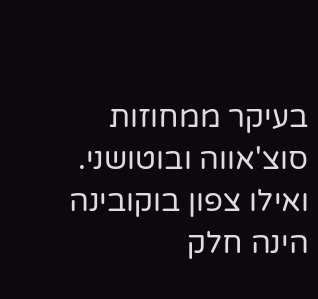בעיקר ממחוזות סוצ'אווה ובוטושני. ואילו צפון בוקובינה הינה חלק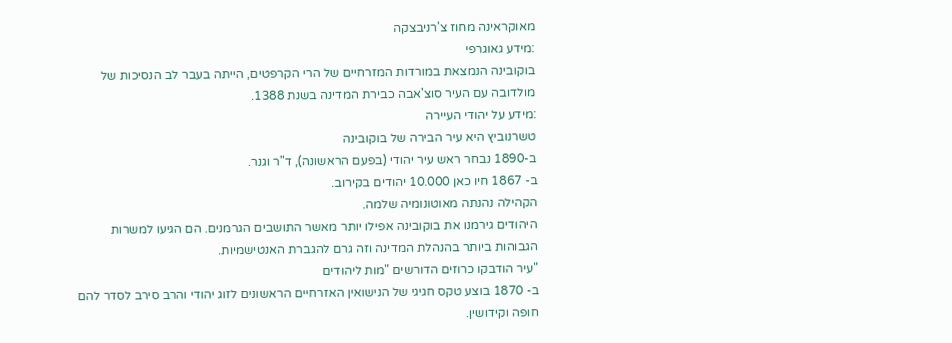מאוקראינה מחוז צ'רניבצקה
:מידע גאוגרפי
בוקובינה הנמצאת במורדות המזרחיים של הרי הקרפטים, הייתה בעבר לב הנסיכות של מולדובה עם העיר סוצ'אבה כבירת המדינה בשנת 1388.
:מידע על יהודי העיירה
טשרנוביץ היא עיר הבירה של בוקובינה
ב-1890 נבחר ראש עיר יהודי (בפעם הראשונה), ד"ר וגנר.
ב- 1867 חיו כאן 10.000 יהודים בקירוב.
הקהילה נהנתה מאוטונומיה שלמה.
היהודים גירמנו את בוקובינה אפילו יותר מאשר התושבים הגרמנים. הם הגיעו למשרות הגבוהות ביותר בהנהלת המדינה וזה גרם להגברת האנטישמיות.
"עיר הודבקו כרוזים הדורשים "מות ליהודים
ב- 1870 בוצע טקס חגיגי של הנישואין האזרחיים הראשונים לזוג יהודי והרב סירב לסדר להם חופה וקידושין.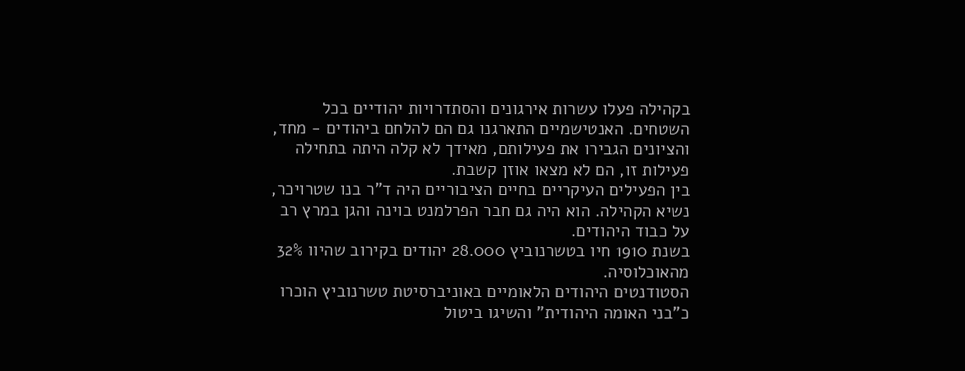בקהילה פעלו עשרות אירגונים והסתדרויות יהודיים בכל השטחים. האנטישמיים התארגנו גם הם להלחם ביהודים - מחד, והציונים הגבירו את פעילותם, מאידך לא קלה היתה בתחילה פעילות זו, הם לא מצאו אוזן קשבת.
בין הפעילים העיקריים בחיים הציבוריים היה ד"ר בנו שטרויכר, נשיא הקהילה. הוא היה גם חבר הפרלמנט בוינה והגן במרץ רב על כבוד היהודים.
בשנת 1910 חיו בטשרנוביץ 28.000 יהודים בקירוב שהיוו 32% מהאוכלוסיה.
הסטודנטים היהודים הלאומיים באוניברסיטת טשרנוביץ הוכרו כ"בני האומה היהודית" והשיגו ביטול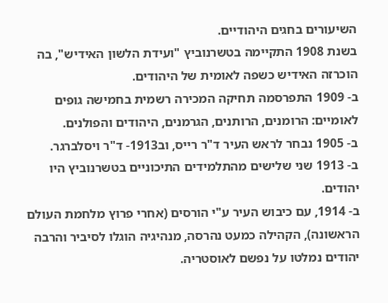השיעורים בחגים היהודיים.
בשנת 1908 התקיימה בטשרנוביץ "ועידת הלשון האידיש", בה הוכרזה האידיש כשפה לאומית של היהודים.
ב- 1909 התפרסמה תחיקה המכירה רשמית בחמישה גופים לאומיים: הרומנים, הרותנים, הגרמנים, היהודים והפולנים.
ב- 1905 נבחר לראש העיר ד"ר רייס, וב1913- ד"ר ויסלברגר.
ב- 1913 שני שלישים מהתלמידים התיכוניים בטשרנוביץ היו יהודים.
ב- 1914, עם כיבוש העיר ע"י הורסים (אחרי פרוץ מלחמת העולם הראשונה), הקהילה כמעט נהרסה, מנהיגיה הוגלו לסיביר והרבה יהודים נמלטו על נפשם לאוסטריה.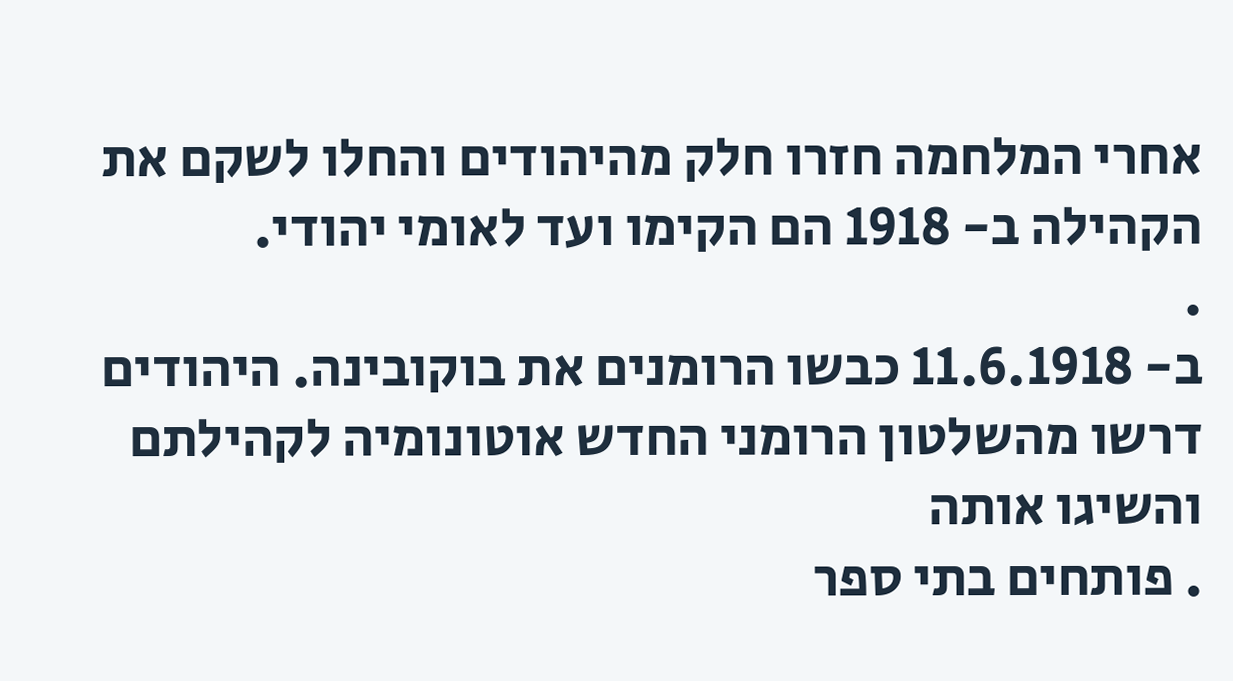אחרי המלחמה חזרו חלק מהיהודים והחלו לשקם את הקהילה ב- 1918 הם הקימו ועד לאומי יהודי.
.
ב- 11.6.1918 כבשו הרומנים את בוקובינה. היהודים דרשו מהשלטון הרומני החדש אוטונומיה לקהילתם והשיגו אותה
. פותחים בתי ספר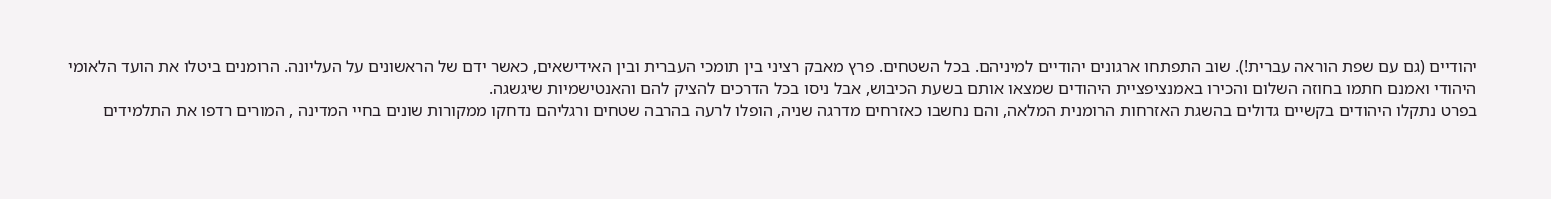יהודיים (גם עם שפת הוראה עברית!). שוב התפתחו ארגונים יהודיים למיניהם. בכל השטחים. פרץ מאבק רציני בין תומכי העברית ובין האידישאים, כאשר ידם של הראשונים על העליונה. הרומנים ביטלו את הועד הלאומי היהודי ואמנם חתמו בחוזה השלום והכירו באמנציפציית היהודים שמצאו אותם בשעת הכיבוש, אבל ניסו בכל הדרכים להציק להם והאנטישמיות שיגשגה.
בפרט נתקלו היהודים בקשיים גדולים בהשגת האזרחות הרומנית המלאה, והם נחשבו כאזרחים מדרגה שניה, הופלו לרעה בהרבה שטחים ורגליהם נדחקו ממקורות שונים בחיי המדינה , המורים רדפו את התלמידים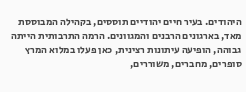היהודים. בעיר חיים יהודיים תוססים, בקהילה המבוססת מאד, בארגונים הרבנים והמגוונים. הרמה התרבותית הייתה גבוהה, הופיעה עיתונות רצינית, כאן פעלו במלוא המרץ סופרים, מחברים, משוררים,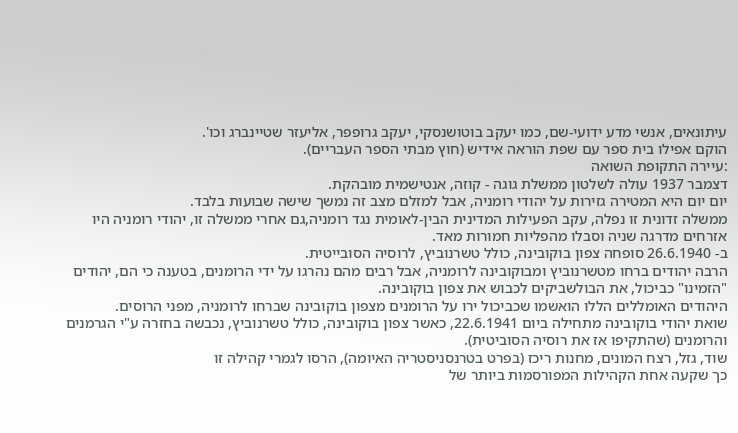עיתונאים, אנשי מדע ידועי-שם, כמו יעקב בוטושנסקי, יעקב גרופפר, אליעזר שטיינברג וכו'.
הוקם אפילו בית ספר עם שפת הוראה אידיש (חוץ מבתי הספר העבריים).
:עיירה התקופת השואה
דצמבר 1937 עולה לשלטון ממשלת גוגה - קוזה, אנטישמית מובהקת.
יום יום היא המטירה גזירות על יהודי רומניה, אבל למזלם מצב זה נמשך שישה שבועות בלבד.
ממשלה זדונית זו נפלה, עקב הפעילות המדינית הבין-לאומית נגד רומניה,גם אחרי ממשלה זו, יהודי רומניה היו אזרחים מדרגה שניה וסבלו מהפליות חמורות מאד.
ב- 26.6.1940 סופחה צפון בוקובינה, כולל טשרנוביץ, לרוסיה הסובייטית.
הרבה יהודים ברחו מטשרנוביץ ומבוקובינה לרומניה, אבל רבים מהם נהרגו על ידי הרומנים, בטענה כי הם, יהודים "הזמינו" כביכול, את הבולשביקים לכבוש את צפון בוקובינה.
היהודים האומללים הללו הואשמו שכביכול ירו על הרומנים מצפון בוקובינה שברחו לרומניה, מפני הרוסים.
שואת יהודי בוקובינה מתחילה ביום 22.6.1941, כאשר צפון בוקובינה, כולל טשרנוביץ, נכבשה בחזרה ע"י הגרמנים והרומנים (שהתקיפו אז את רוסיה הסוביטית).
שוד, גזל, רצח המונים, מחנות ריכז (בפרט בטרנסניסטריה האיומה), הרסו לגמרי קהילה זו
כך שקעה אחת הקהילות המפורסמות ביותר של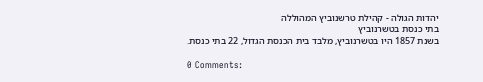יהדות הגולה - קהילת טרשנוביץ המהוללה
בתי כנסת בטשרנוביץ
בשנת 1857 היו בטשרנוביץ, מלבד בית הכנסת הגדול, 22 בתי כנסת.

0 Comments: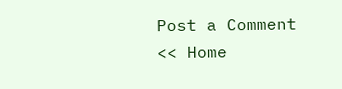Post a Comment
<< Home